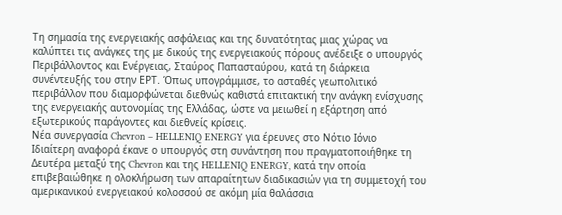Τη σημασία της ενεργειακής ασφάλειας και της δυνατότητας μιας χώρας να καλύπτει τις ανάγκες της με δικούς της ενεργειακούς πόρους ανέδειξε ο υπουργός Περιβάλλοντος και Ενέργειας, Σταύρος Παπασταύρου, κατά τη διάρκεια συνέντευξής του στην ΕΡΤ. Όπως υπογράμμισε, το ασταθές γεωπολιτικό περιβάλλον που διαμορφώνεται διεθνώς καθιστά επιτακτική την ανάγκη ενίσχυσης της ενεργειακής αυτονομίας της Ελλάδας, ώστε να μειωθεί η εξάρτηση από εξωτερικούς παράγοντες και διεθνείς κρίσεις.
Νέα συνεργασία Chevron – HELLENIQ ENERGY για έρευνες στο Νότιο Ιόνιο
Ιδιαίτερη αναφορά έκανε ο υπουργός στη συνάντηση που πραγματοποιήθηκε τη Δευτέρα μεταξύ της Chevron και της HELLENIQ ENERGY, κατά την οποία επιβεβαιώθηκε η ολοκλήρωση των απαραίτητων διαδικασιών για τη συμμετοχή του αμερικανικού ενεργειακού κολοσσού σε ακόμη μία θαλάσσια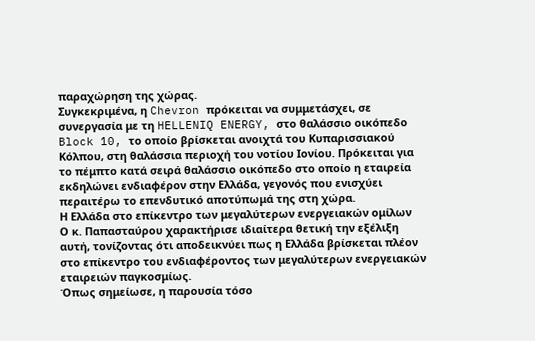παραχώρηση της χώρας.
Συγκεκριμένα, η Chevron πρόκειται να συμμετάσχει, σε συνεργασία με τη HELLENIQ ENERGY, στο θαλάσσιο οικόπεδο Block 10, το οποίο βρίσκεται ανοιχτά του Κυπαρισσιακού Κόλπου, στη θαλάσσια περιοχή του νοτίου Ιονίου. Πρόκειται για το πέμπτο κατά σειρά θαλάσσιο οικόπεδο στο οποίο η εταιρεία εκδηλώνει ενδιαφέρον στην Ελλάδα, γεγονός που ενισχύει περαιτέρω το επενδυτικό αποτύπωμά της στη χώρα.
Η Ελλάδα στο επίκεντρο των μεγαλύτερων ενεργειακών ομίλων
Ο κ. Παπασταύρου χαρακτήρισε ιδιαίτερα θετική την εξέλιξη αυτή, τονίζοντας ότι αποδεικνύει πως η Ελλάδα βρίσκεται πλέον στο επίκεντρο του ενδιαφέροντος των μεγαλύτερων ενεργειακών εταιρειών παγκοσμίως.
Όπως σημείωσε, η παρουσία τόσο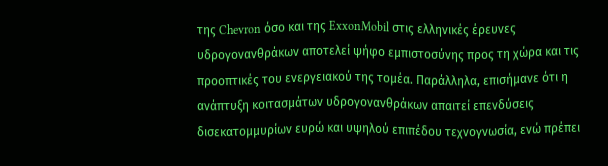της Chevron όσο και της ExxonMobil στις ελληνικές έρευνες υδρογονανθράκων αποτελεί ψήφο εμπιστοσύνης προς τη χώρα και τις προοπτικές του ενεργειακού της τομέα. Παράλληλα, επισήμανε ότι η ανάπτυξη κοιτασμάτων υδρογονανθράκων απαιτεί επενδύσεις δισεκατομμυρίων ευρώ και υψηλού επιπέδου τεχνογνωσία, ενώ πρέπει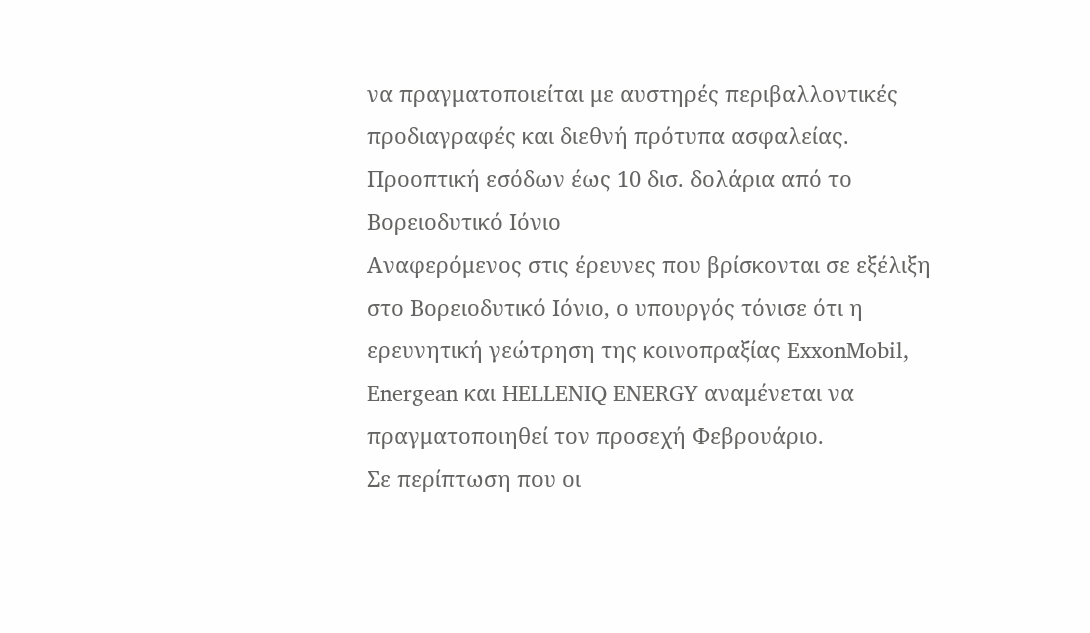να πραγματοποιείται με αυστηρές περιβαλλοντικές προδιαγραφές και διεθνή πρότυπα ασφαλείας.
Προοπτική εσόδων έως 10 δισ. δολάρια από το Βορειοδυτικό Ιόνιο
Αναφερόμενος στις έρευνες που βρίσκονται σε εξέλιξη στο Βορειοδυτικό Ιόνιο, ο υπουργός τόνισε ότι η ερευνητική γεώτρηση της κοινοπραξίας ExxonMobil, Energean και HELLENIQ ENERGY αναμένεται να πραγματοποιηθεί τον προσεχή Φεβρουάριο.
Σε περίπτωση που οι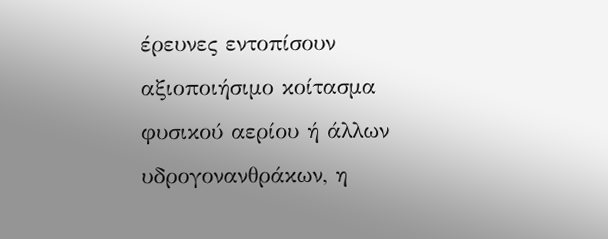έρευνες εντοπίσουν αξιοποιήσιμο κοίτασμα φυσικού αερίου ή άλλων υδρογονανθράκων, η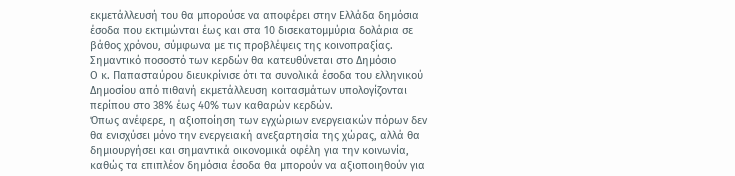εκμετάλλευσή του θα μπορούσε να αποφέρει στην Ελλάδα δημόσια έσοδα που εκτιμώνται έως και στα 10 δισεκατομμύρια δολάρια σε βάθος χρόνου, σύμφωνα με τις προβλέψεις της κοινοπραξίας.
Σημαντικό ποσοστό των κερδών θα κατευθύνεται στο Δημόσιο
Ο κ. Παπασταύρου διευκρίνισε ότι τα συνολικά έσοδα του ελληνικού Δημοσίου από πιθανή εκμετάλλευση κοιτασμάτων υπολογίζονται περίπου στο 38% έως 40% των καθαρών κερδών.
Όπως ανέφερε, η αξιοποίηση των εγχώριων ενεργειακών πόρων δεν θα ενισχύσει μόνο την ενεργειακή ανεξαρτησία της χώρας, αλλά θα δημιουργήσει και σημαντικά οικονομικά οφέλη για την κοινωνία, καθώς τα επιπλέον δημόσια έσοδα θα μπορούν να αξιοποιηθούν για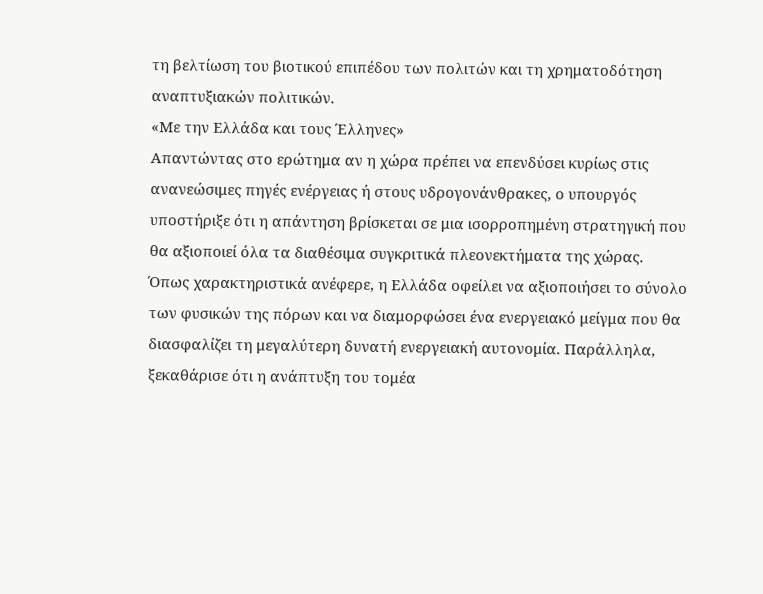τη βελτίωση του βιοτικού επιπέδου των πολιτών και τη χρηματοδότηση αναπτυξιακών πολιτικών.
«Με την Ελλάδα και τους Έλληνες»
Απαντώντας στο ερώτημα αν η χώρα πρέπει να επενδύσει κυρίως στις ανανεώσιμες πηγές ενέργειας ή στους υδρογονάνθρακες, ο υπουργός υποστήριξε ότι η απάντηση βρίσκεται σε μια ισορροπημένη στρατηγική που θα αξιοποιεί όλα τα διαθέσιμα συγκριτικά πλεονεκτήματα της χώρας.
Όπως χαρακτηριστικά ανέφερε, η Ελλάδα οφείλει να αξιοποιήσει το σύνολο των φυσικών της πόρων και να διαμορφώσει ένα ενεργειακό μείγμα που θα διασφαλίζει τη μεγαλύτερη δυνατή ενεργειακή αυτονομία. Παράλληλα, ξεκαθάρισε ότι η ανάπτυξη του τομέα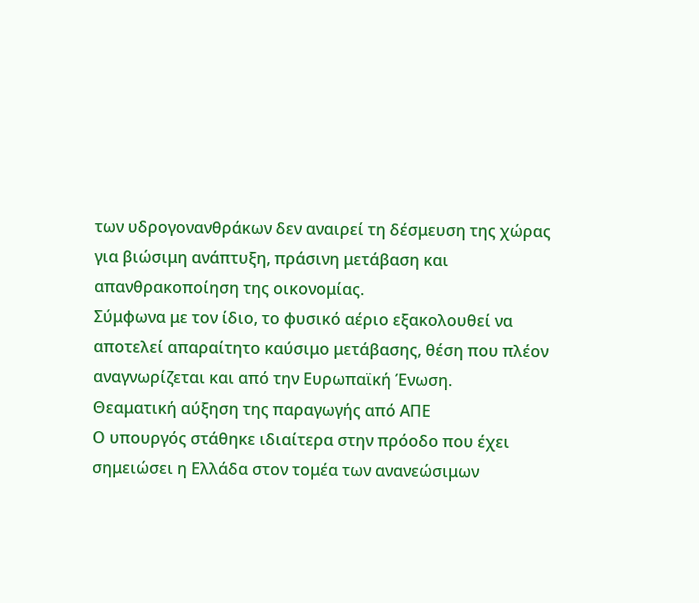των υδρογονανθράκων δεν αναιρεί τη δέσμευση της χώρας για βιώσιμη ανάπτυξη, πράσινη μετάβαση και απανθρακοποίηση της οικονομίας.
Σύμφωνα με τον ίδιο, το φυσικό αέριο εξακολουθεί να αποτελεί απαραίτητο καύσιμο μετάβασης, θέση που πλέον αναγνωρίζεται και από την Ευρωπαϊκή Ένωση.
Θεαματική αύξηση της παραγωγής από ΑΠΕ
Ο υπουργός στάθηκε ιδιαίτερα στην πρόοδο που έχει σημειώσει η Ελλάδα στον τομέα των ανανεώσιμων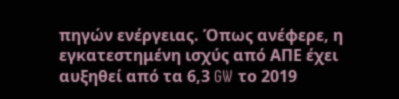πηγών ενέργειας. Όπως ανέφερε, η εγκατεστημένη ισχύς από ΑΠΕ έχει αυξηθεί από τα 6,3 GW το 2019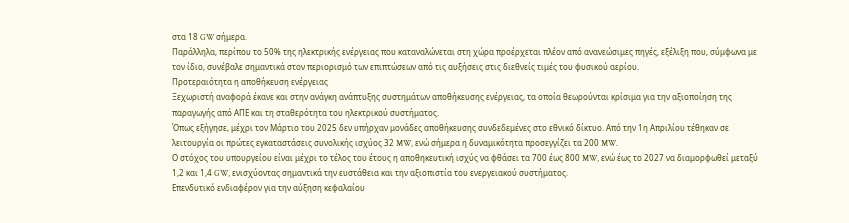στα 18 GW σήμερα.
Παράλληλα, περίπου το 50% της ηλεκτρικής ενέργειας που καταναλώνεται στη χώρα προέρχεται πλέον από ανανεώσιμες πηγές, εξέλιξη που, σύμφωνα με τον ίδιο, συνέβαλε σημαντικά στον περιορισμό των επιπτώσεων από τις αυξήσεις στις διεθνείς τιμές του φυσικού αερίου.
Προτεραιότητα η αποθήκευση ενέργειας
Ξεχωριστή αναφορά έκανε και στην ανάγκη ανάπτυξης συστημάτων αποθήκευσης ενέργειας, τα οποία θεωρούνται κρίσιμα για την αξιοποίηση της παραγωγής από ΑΠΕ και τη σταθερότητα του ηλεκτρικού συστήματος.
Όπως εξήγησε, μέχρι τον Μάρτιο του 2025 δεν υπήρχαν μονάδες αποθήκευσης συνδεδεμένες στο εθνικό δίκτυο. Από την 1η Απριλίου τέθηκαν σε λειτουργία οι πρώτες εγκαταστάσεις συνολικής ισχύος 32 MW, ενώ σήμερα η δυναμικότητα προσεγγίζει τα 200 MW.
Ο στόχος του υπουργείου είναι μέχρι το τέλος του έτους η αποθηκευτική ισχύς να φθάσει τα 700 έως 800 MW, ενώ έως το 2027 να διαμορφωθεί μεταξύ 1,2 και 1,4 GW, ενισχύοντας σημαντικά την ευστάθεια και την αξιοπιστία του ενεργειακού συστήματος.
Επενδυτικό ενδιαφέρον για την αύξηση κεφαλαίου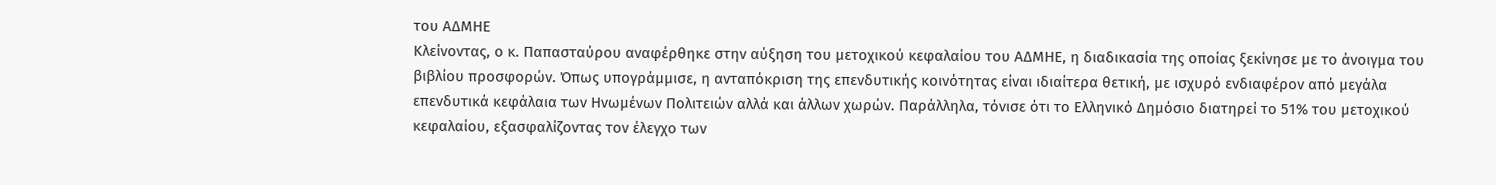του ΑΔΜΗΕ
Κλείνοντας, ο κ. Παπασταύρου αναφέρθηκε στην αύξηση του μετοχικού κεφαλαίου του ΑΔΜΗΕ, η διαδικασία της οποίας ξεκίνησε με το άνοιγμα του βιβλίου προσφορών. Όπως υπογράμμισε, η ανταπόκριση της επενδυτικής κοινότητας είναι ιδιαίτερα θετική, με ισχυρό ενδιαφέρον από μεγάλα επενδυτικά κεφάλαια των Ηνωμένων Πολιτειών αλλά και άλλων χωρών. Παράλληλα, τόνισε ότι το Ελληνικό Δημόσιο διατηρεί το 51% του μετοχικού κεφαλαίου, εξασφαλίζοντας τον έλεγχο των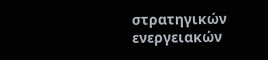στρατηγικών ενεργειακών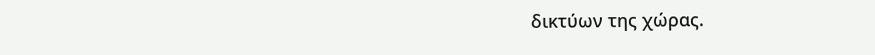δικτύων της χώρας.